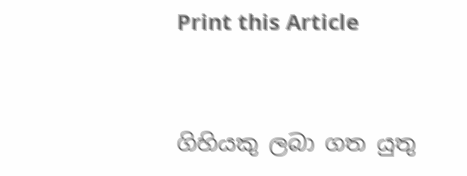Print this Article


ගිහියකු ලබා ගත යුතු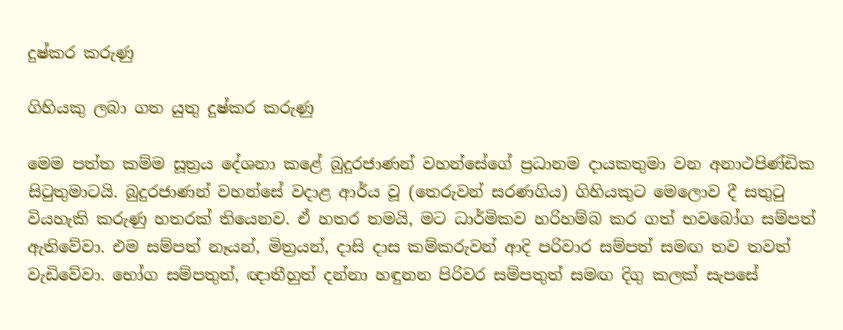දුෂ්කර කරුණු

ගිහියකු ලබා ගත යුතු දුෂ්කර කරුණු

මෙම පත්ත කම්ම සූත්‍රය දේශනා කළේ බුදුරජාණන් වහන්සේගේ ප්‍රධානම දායකතුමා වන අනාථපිණ්ඩික සිටුතුමාටයි. බුදුරජාණන් වහන්සේ වදාළ ආර්ය වූ (තෙරුවන් සරණගිය) ගිහියකුට මෙලොව දී සතුටු වියහැකි කරුණු හතරක් තියෙනව. ඒ හතර තමයි, මට ධාර්මිකව හරිහම්බ කර ගත් භවබෝග සම්පත් ඇතිවේවා. එම සම්පත් නෑයන්, මිත්‍රයන්, දාසි දාස කම්කරුවන් ආදි පරිවාර සම්පත් සමඟ තව තවත් වැඩිවේවා. භෝග සම්පතුත්, ඥාතීහුත් දන්නා හඳුනන පිරිවර සම්පතුත් සමඟ දිගු කලක් සැපසේ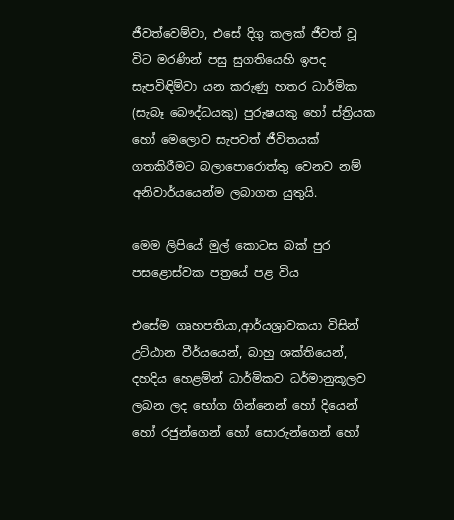ජීවත්වෙම්වා, එසේ දිගු කලක් ජීවත් වූ විට මරණින් පසු සුගතියෙහි ඉපද සැපවිඳිම්වා යන කරුණු හතර ධාර්මික (සැබෑ බෞද්ධයකු) පුරුෂයකු හෝ ස්ත්‍රියක හෝ මෙලොව සැපවත් ජීවිතයක් ගතකිරීමට බලාපොරොත්තු වෙනව නම් අනිවාර්යයෙන්ම ලබාගත යුතුයි.

මෙම ලිපියේ මුල් කොටස බක් පුර පසළොස්වක පත්‍රයේ පළ විය

එසේම ගෘහපතියා,ආර්යශ්‍රාවකයා විසින් උට්ඨාන වීර්යයෙන්, බාහු ශක්තියෙන්, දහදිය හෙළමින් ධාර්මිකව ධර්මානුකූලව ලබන ලද භෝග ගින්නෙන් හෝ දියෙන් හෝ රජුන්ගෙන් හෝ සොරුන්ගෙන් හෝ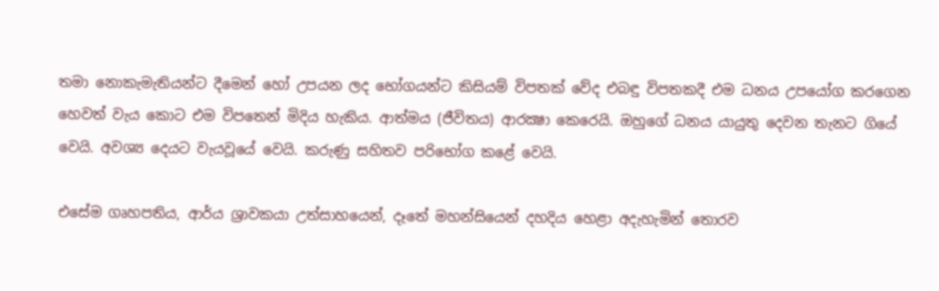තමා නොකැමැතියන්ට දීමෙන් හෝ උපයන ලද භෝගයන්ට කිසියම් විපතක් වේද එබඳු විපතකදී එම ධනය උපයෝග කරගෙන හෙවත් වැය කොට එම විපතෙන් මිදිය හැකිය. ආත්මය (ජීවිතය) ආරක්‍ෂා කෙරෙයි. ඔහුගේ ධනය යායුතු දෙවන තැනට ගියේ වෙයි. අවශ්‍ය දෙයට වැයවූයේ වෙයි. කරුණු සහිතව පරිභෝග කළේ වෙයි.

එසේම ගෘහපතිය, ආර්ය ශ්‍රාවකයා උත්සාහයෙන්, දෑතේ මහන්සියෙන් දහදිය හෙළා අදැහැමින් තොරව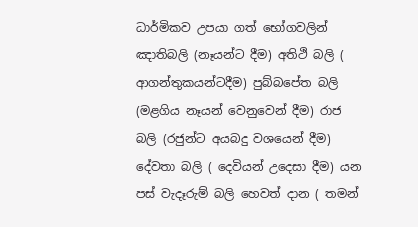ධාර්මිකව උපයා ගත් භෝගවලින් ඤාතිබලි (නෑයන්ට දීම) අතිථි බලි ( ආගන්තුකයන්ටදීම) පුබ්බපේත බලි (මළගිය නෑයන් වෙනුවෙන් දීම) රාජ බලි (රජුන්ට අයබදු වශයෙන් දීම) දේවතා බලි ( දෙවියන් උදෙසා දීම) යන පස් වැදෑරුම් බලි හෙවත් දාන ( තමන්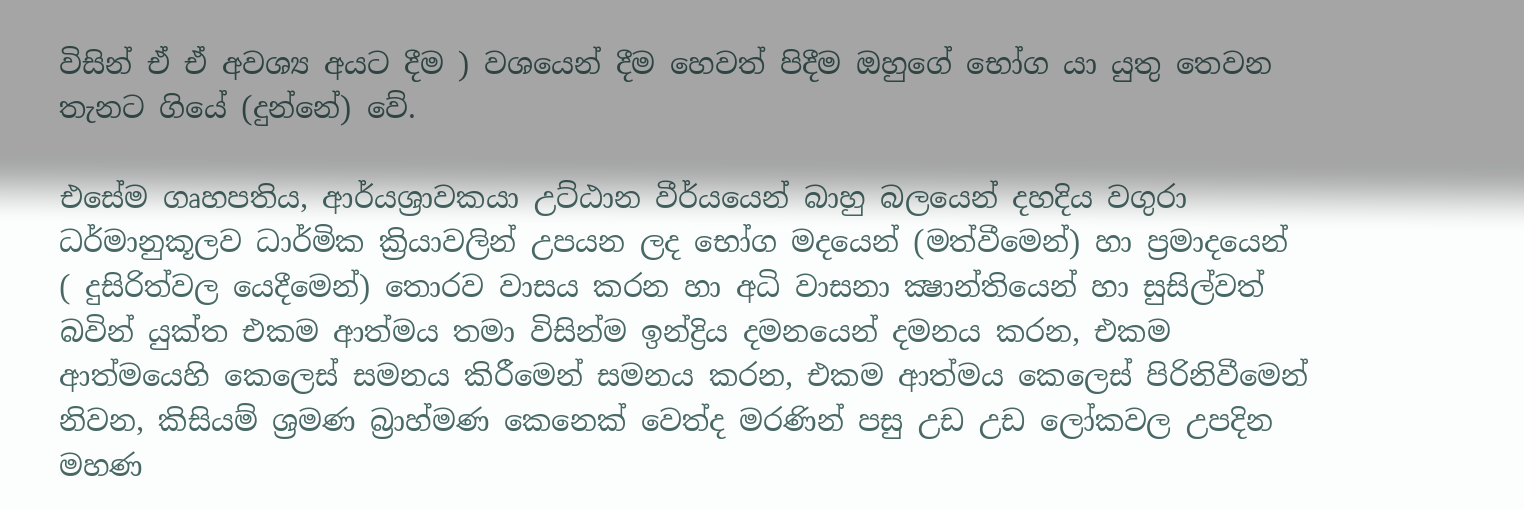විසින් ඒ ඒ අවශ්‍ය අයට දීම ) වශයෙන් දීම හෙවත් පිදීම ඔහුගේ භෝග යා යුතු තෙවන තැනට ගියේ (දුන්නේ) වේ.

එසේම ගෘහපතිය, ආර්යශ්‍රාවකයා උට්ඨාන වීර්යයෙන් බාහු බලයෙන් දහදිය වගුරා ධර්මානුකූලව ධාර්මික ක්‍රියාවලින් උපයන ලද භෝග මදයෙන් (මත්වීමෙන්) හා ප්‍රමාදයෙන් ( දුසිරිත්වල යෙදීමෙන්) තොරව වාසය කරන හා අධි වාසනා ක්‍ෂාන්තියෙන් හා සුසිල්වත් බවින් යුක්ත එකම ආත්මය තමා විසින්ම ඉන්ද්‍රිය දමනයෙන් දමනය කරන, එකම ආත්මයෙහි කෙලෙස් සමනය කිරීමෙන් සමනය කරන, එකම ආත්මය කෙලෙස් පිරිනිවීමෙන් නිවන, කිසියම් ශ්‍රමණ බ්‍රාහ්මණ කෙනෙක් වෙත්ද මරණින් පසු උඩ උඩ ලෝකවල උපදින මහණ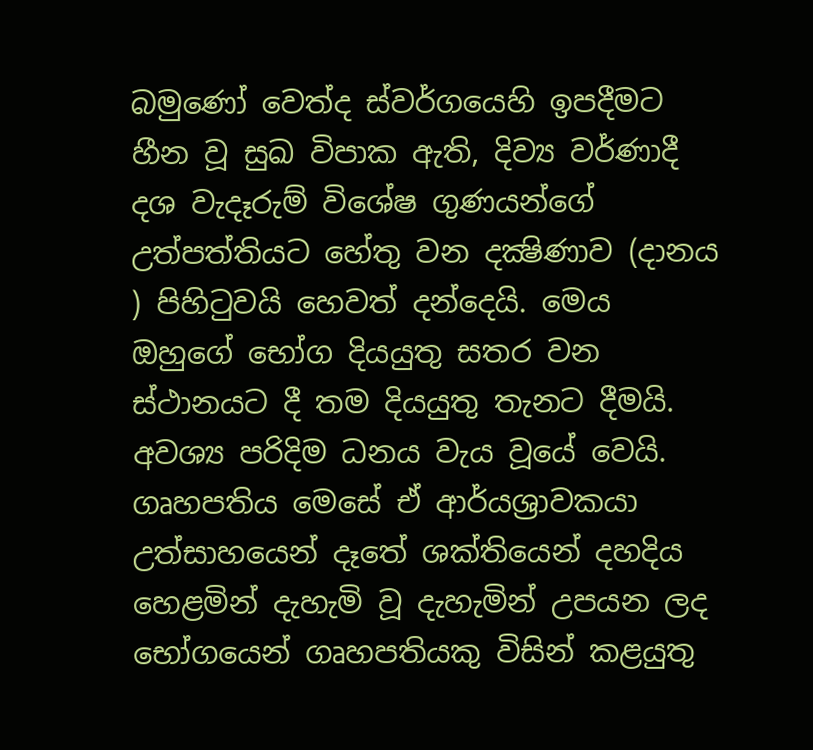බමුණෝ වෙත්ද ස්වර්ගයෙහි ඉපදීමට හීන වූ සුඛ විපාක ඇති, දිව්‍ය වර්ණාදී දශ වැදෑරුම් විශේෂ ගුණයන්ගේ උත්පත්තියට හේතු වන දක්‍ෂිණාව (දානය ) පිහිටුවයි හෙවත් දන්දෙයි. මෙය ඔහුගේ භෝග දියයුතු සතර වන ස්ථානයට දී තම දියයුතු තැනට දීමයි. අවශ්‍ය පරිදිම ධනය වැය වූයේ වෙයි. ගෘහපතිය මෙසේ ඒ ආර්යශ්‍රාවකයා උත්සාහයෙන් දෑතේ ශක්තියෙන් දහදිය හෙළමින් දැහැමි වූ දැහැමින් උපයන ලද භෝගයෙන් ගෘහපතියකු විසින් කළයුතු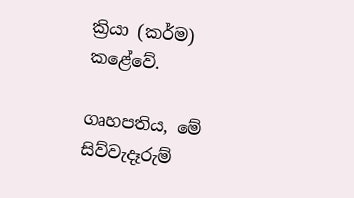ක්‍රියා (කර්ම) කළේවේ.

ගෘහපතිය, මේ සිව්වැදෑරුම්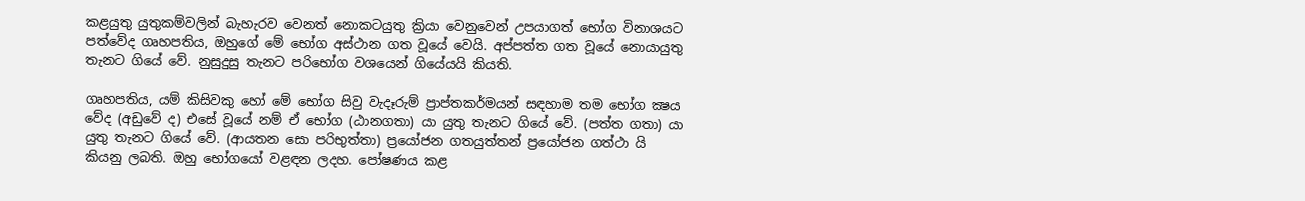කළයුතු යුතුකම්වලින් බැහැරව වෙනත් නොකටයුතු ක්‍රියා වෙනුවෙන් උපයාගත් භෝග විනාශයට පත්වේද ගෘහපතිය, ඔහුගේ මේ භෝග අස්ථාන ගත වූයේ වෙයි. අප්පත්ත ගත වූයේ නොයායුතු තැනට ගියේ වේ. නුසුදුසු තැනට පරිභෝග වශයෙන් ගියේයයි කියති.

ගෘහපතිය, යම් කිසිවකු හෝ මේ භෝග සිවු වැදෑරුම් ප්‍රාප්තකර්මයන් සඳහාම තම භෝග ක්‍ෂය වේද (අඩුවේ ද) එසේ වූයේ නම් ඒ භෝග (ඨානගතා) යා යුතු තැනට ගියේ වේ. (පත්ත ගතා) යා යුතු තැනට ගියේ වේ. (ආයතන සො පරිභුත්තා) ප්‍රයෝජන ගතයුත්තන් ප්‍රයෝජන ගත්ථා යි කියනු ලබති. ඔහු භෝගයෝ වළඳන ලදහ. පෝෂණය කළ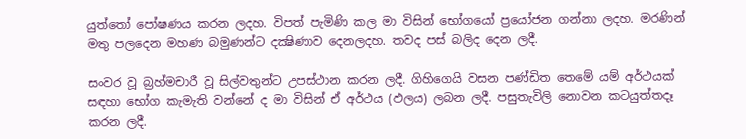යුත්තෝ පෝෂණය කරන ලදහ. විපත් පැමිණි කල මා විසින් භෝගයෝ ප්‍රයෝජන ගන්නා ලදහ. මරණින් මතු පලදෙන මහණ බමුණන්ට දක්‍ෂිණාව දෙනලදහ. තවද පස් බලිද දෙන ලදී.

සංවර වූ බ්‍රහ්මචාරී වූ සිල්වතුන්ට උපස්ථාන කරන ලදී. ගිහිගෙයි වසන පණ්ඩිත තෙමේ යම් අර්ථයක් සඳහා භෝග කැමැති වන්නේ ද මා විසින් ඒ අර්ථය (ඵලය) ලබන ලදී. පසුතැවිලි නොවන කටයුත්තදෑ කරන ලදී.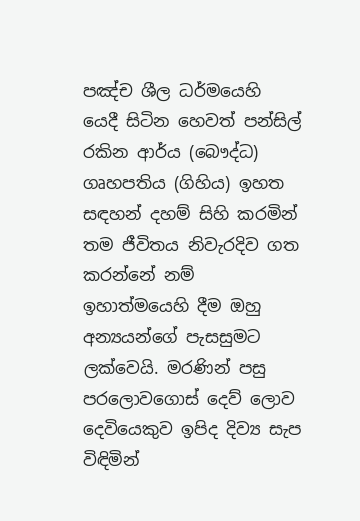පඤ්ච ශීල ධර්මයෙහි යෙදී සිටින හෙවත් පන්සිල් රකින ආර්ය (බෞද්ධ) ගෘහපතිය (ගිහිය) ඉහත සඳහන් දහම් සිහි කරමින් තම ජීවිතය නිවැරදිව ගත කරන්නේ නම් ඉහාත්මයෙහි දීම ඔහු අන්‍යයන්ගේ පැසසුමට ලක්වෙයි. මරණින් පසු පරලොවගොස් දෙව් ලොව දෙවියෙකුව ඉපිද දිව්‍ය සැප විඳිමින්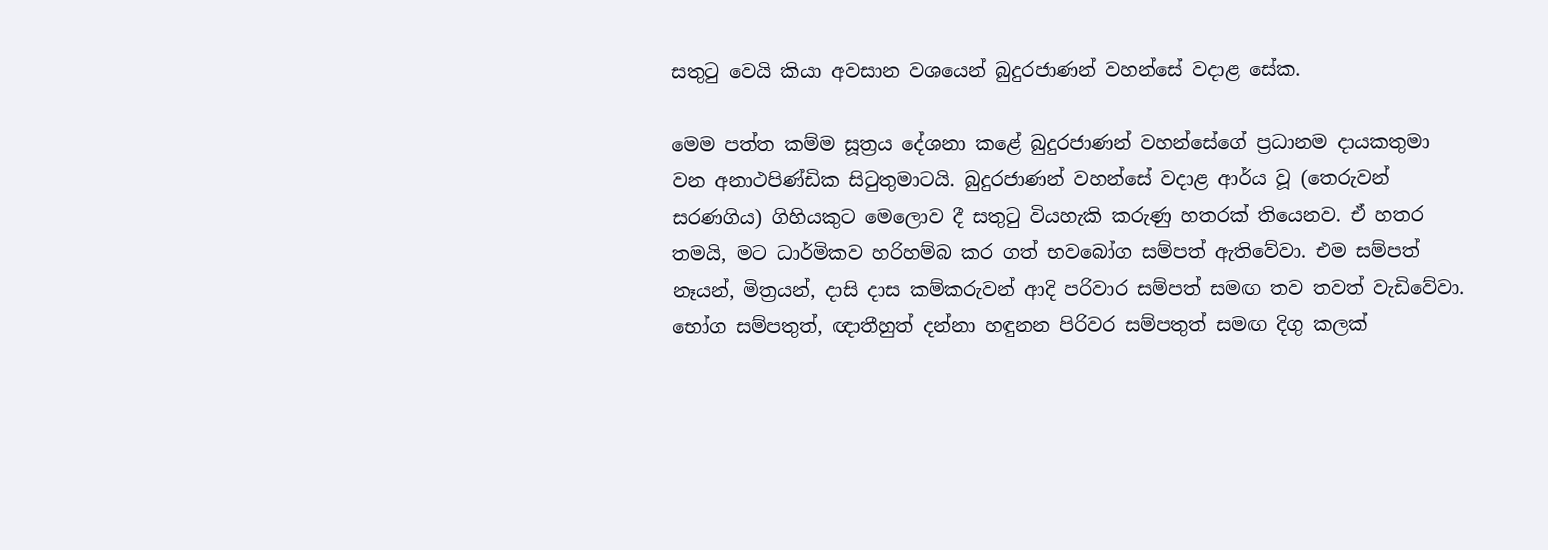සතුටු වෙයි කියා අවසාන වශයෙන් බුදුරජාණන් වහන්සේ වදාළ සේක.

මෙම පත්ත කම්ම සූත්‍රය දේශනා කළේ බුදුරජාණන් වහන්සේගේ ප්‍රධානම දායකතුමා වන අනාථපිණ්ඩික සිටුතුමාටයි. බුදුරජාණන් වහන්සේ වදාළ ආර්ය වූ (තෙරුවන් සරණගිය) ගිහියකුට මෙලොව දී සතුටු වියහැකි කරුණු හතරක් තියෙනව. ඒ හතර තමයි, මට ධාර්මිකව හරිහම්බ කර ගත් භවබෝග සම්පත් ඇතිවේවා. එම සම්පත් නෑයන්, මිත්‍රයන්, දාසි දාස කම්කරුවන් ආදි පරිවාර සම්පත් සමඟ තව තවත් වැඩිවේවා. භෝග සම්පතුත්, ඥාතීහුත් දන්නා හඳුනන පිරිවර සම්පතුත් සමඟ දිගු කලක්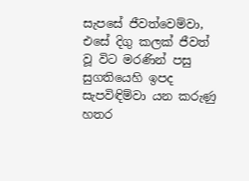සැපසේ ජීවත්වෙම්වා, එසේ දිගු කලක් ජීවත් වූ විට මරණින් පසු සුගතියෙහි ඉපද සැපවිඳිම්වා යන කරුණු හතර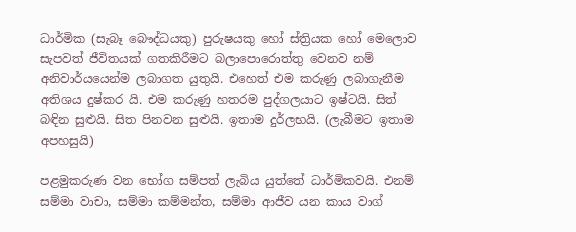ධාර්මික (සැබෑ බෞද්ධයකු) පුරුෂයකු හෝ ස්ත්‍රියක හෝ මෙලොව සැපවත් ජීවිතයක් ගතකිරීමට බලාපොරොත්තු වෙනව නම් අනිවාර්යයෙන්ම ලබාගත යුතුයි. එහෙත් එම කරුණු ලබාගැනීම අතිශය දුෂ්කර යි. එම කරුණු හතරම පුද්ගලයාට ඉෂ්ටයි. සිත් බඳින සුළුයි. සිත පිනවන සුළුයි. ඉතාම දුර්ලභයි. (ලැබීමට ඉතාම අපහසුයි)

පළමුකරුණ වන භෝග සම්පත් ලැබිය යුත්තේ ධාර්මිකවයි. එනම් සම්මා වාචා, සම්මා කම්මන්ත, සම්මා ආජීව යන කාය වාග්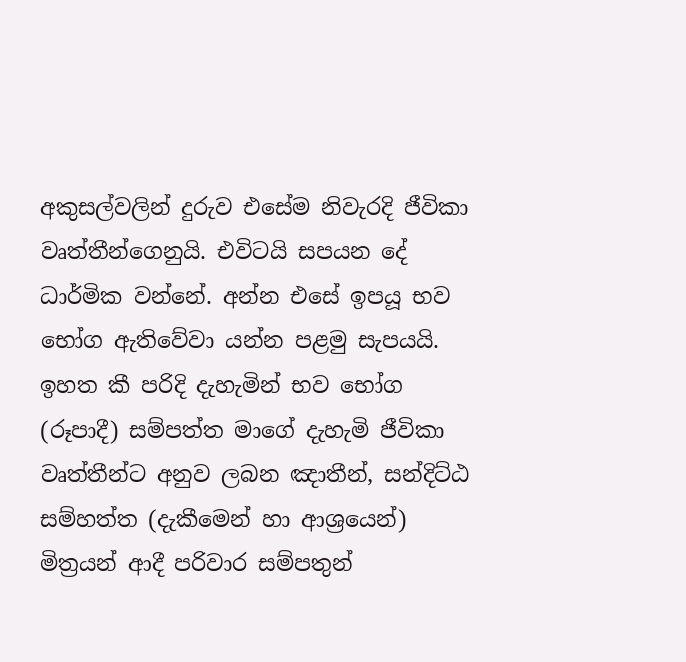අකුසල්වලින් දුරුව එසේම නිවැරදි ජීවිකා වෘත්තීන්ගෙනුයි. එවිටයි සපයන දේ ධාර්මික වන්නේ. අන්න එසේ ඉපයූ භව භෝග ඇතිවේවා යන්න පළමු සැපයයි. ඉහත කී පරිදි දැහැමින් භව භෝග (රූපාදී) සම්පත්ත මාගේ දැහැමි ජීවිකා වෘත්තීන්ට අනුව ලබන ඤාතීන්, සන්දිට්ඨ සම්හත්ත (දැකීමෙන් හා ආශ්‍රයෙන්) මිත්‍රයන් ආදී පරිවාර සම්පතුන්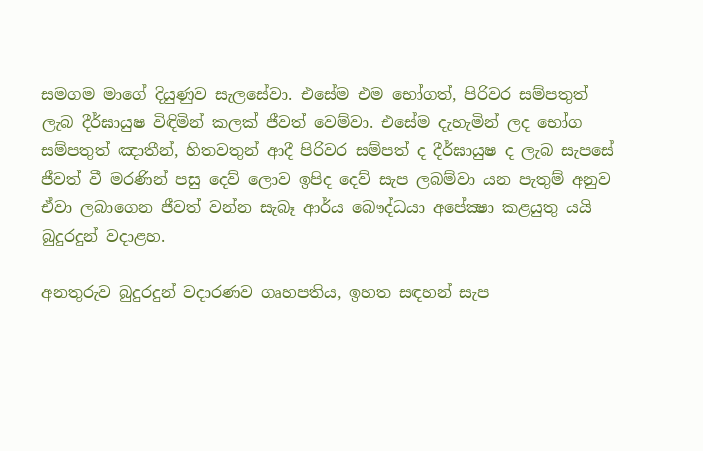සමගම මාගේ දියුණුව සැලසේවා. එසේම එම භෝගත්, පිරිවර සම්පතුත් ලැබ දීර්ඝායුෂ විඳිමින් කලක් ජීවත් වෙම්වා. එසේම දැහැමින් ලද භෝග සම්පතුත් ඤාතීන්, හිතවතුන් ආදී පිරිවර සම්පත් ද දීර්ඝායුෂ ද ලැබ සැපසේ ජීවත් වී මරණින් පසු දෙව් ලොව ඉපිද දෙව් සැප ලබම්වා යන පැතුම් අනුව ඒවා ලබාගෙන ජීවත් වන්න සැබෑ ආර්ය බෞද්ධයා අපේක්‍ෂා කළයුතු යයි බුදුරදුන් වදාළහ.

අනතුරුව බුදුරදුන් වදාරණව ගෘහපතිය, ඉහත සඳහන් සැප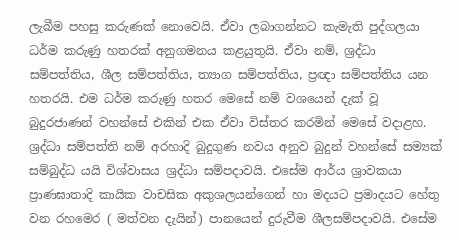ලැබීම පහසු කරුණක් නොවෙයි. ඒවා ලබාගන්නට කැමැති පුද්ගලයා ධර්ම කරුණු හතරක් අනුගමනය කළයුතුයි. ඒවා නම්, ශ්‍රද්ධා සම්පත්තිය, ශීල සම්පත්තිය, ත්‍යාග සම්පත්තිය, ප්‍රඥා සම්පත්තිය යන හතරයි. එම ධර්ම කරුණු හතර මෙසේ නම් වශයෙන් දැක් වූ බුදුරජාණන් වහන්සේ එකින් එක ඒවා විස්තර කරමින් මෙසේ වදාළහ. ශ්‍රද්ධා සම්පත්ති නම් අරහාදි බුදුගුණ නවය අනුව බුදුන් වහන්සේ සම්‍යක් සම්බුද්ධ යයි විශ්වාසය ශ්‍රද්ධා සම්පදාවයි. එසේම ආර්ය ශ්‍රාවකයා ප්‍රාණඝාතාදි කායික වාචසික අකුශලයන්ගෙන් හා මදයට ප්‍රමාදයට හේතු වන රහමෙර ( මත්වන දැයින්) පානයෙන් දුරුවීම ශීලසම්පදාවයි. එසේම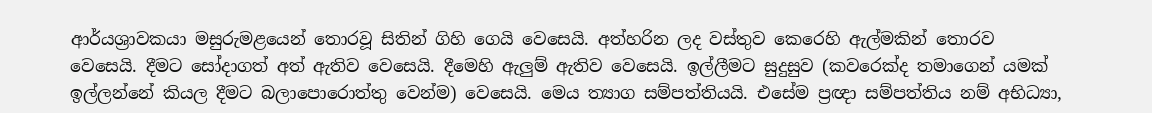ආර්යශ්‍රාවකයා මසුරුමළයෙන් තොරවූ සිතින් ගිහි ගෙයි වෙසෙයි. අත්හරින ලද වස්තුව කෙරෙහි ඇල්මකින් තොරව වෙසෙයි. දීමට සෝදාගත් අත් ඇතිව වෙසෙයි. දීමෙහි ඇලුම් ඇතිව වෙසෙයි. ඉල්ලීමට සුදුසුව (කවරෙක්ද තමාගෙන් යමක් ඉල්ලන්නේ කියල දීමට බලාපොරොත්තු වෙන්ම) වෙසෙයි. මෙය ත්‍යාග සම්පත්තියයි. එසේම ප්‍රඥා සම්පත්තිය නම් අභිධ්‍යා,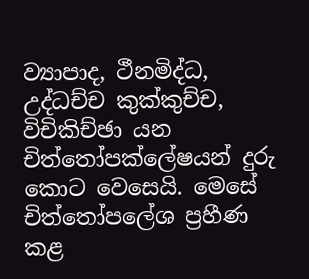ව්‍යාපාද, ථීනමිද්ධ, උද්ධච්ච කුක්කුච්ච, විචිකිච්ඡා යන චිත්තෝපක්ලේෂයන් දුරු කොට වෙසෙයි. මෙසේ චිත්තෝපලේශ ප්‍රහීණ කළ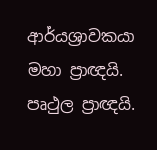ආර්යශ්‍රාවකයා මහා ප්‍රාඥයි. පෘථුල ප්‍රාඥයි.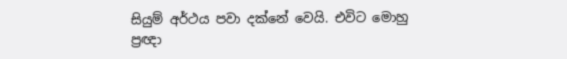සියුම් අර්ථය පවා දක්නේ වෙයි. එවිට මොහු ප්‍රඥා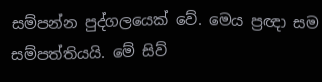සම්පන්න පුද්ගලයෙක් වේ. මෙය ප්‍රඥා සම සම්පත්තියයි. මේ සිව්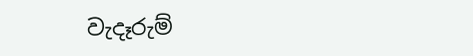වැදෑරුම්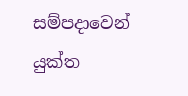සම්පදාවෙන් යුක්ත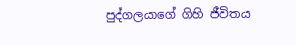පුද්ගලයාගේ ගිහි ජීවිතය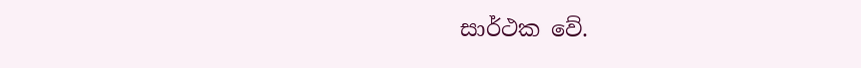සාර්ථක වේ.